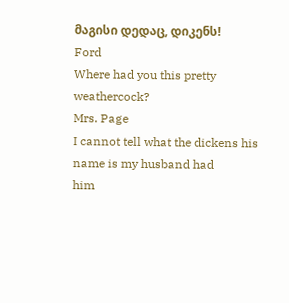მაგისი დედაც, დიკენს!
Ford
Where had you this pretty weathercock?
Mrs. Page
I cannot tell what the dickens his name is my husband had
him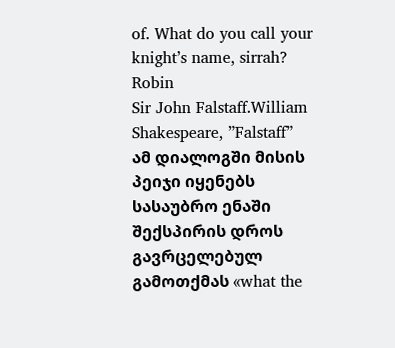of. What do you call your knight’s name, sirrah?
Robin
Sir John Falstaff.William Shakespeare, ”Falstaff”
ამ დიალოგში მისის პეიჯი იყენებს სასაუბრო ენაში შექსპირის დროს გავრცელებულ გამოთქმას «what the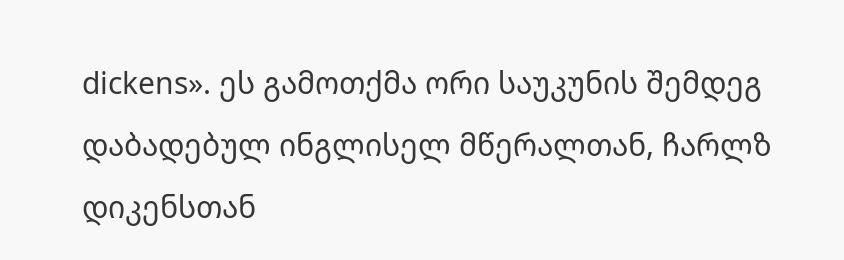dickens». ეს გამოთქმა ორი საუკუნის შემდეგ დაბადებულ ინგლისელ მწერალთან, ჩარლზ დიკენსთან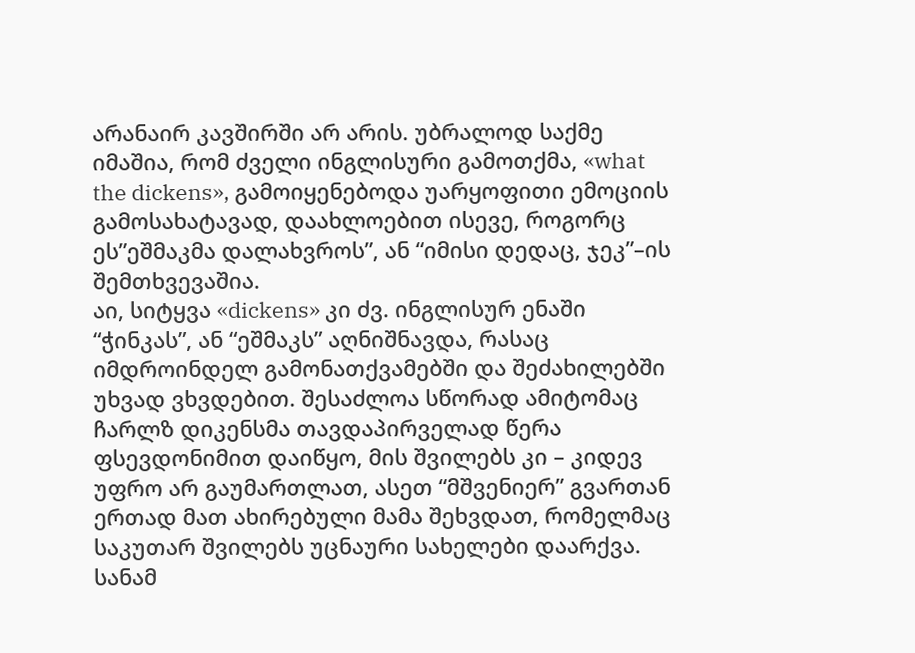არანაირ კავშირში არ არის. უბრალოდ საქმე იმაშია, რომ ძველი ინგლისური გამოთქმა, «what the dickens», გამოიყენებოდა უარყოფითი ემოციის გამოსახატავად, დაახლოებით ისევე, როგორც ეს”ეშმაკმა დალახვროს”, ან “იმისი დედაც, ჯეკ”–ის შემთხვევაშია.
აი, სიტყვა «dickens» კი ძვ. ინგლისურ ენაში “ჭინკას”, ან “ეშმაკს” აღნიშნავდა, რასაც იმდროინდელ გამონათქვამებში და შეძახილებში უხვად ვხვდებით. შესაძლოა სწორად ამიტომაც ჩარლზ დიკენსმა თავდაპირველად წერა ფსევდონიმით დაიწყო, მის შვილებს კი – კიდევ უფრო არ გაუმართლათ, ასეთ “მშვენიერ” გვართან ერთად მათ ახირებული მამა შეხვდათ, რომელმაც საკუთარ შვილებს უცნაური სახელები დაარქვა.
სანამ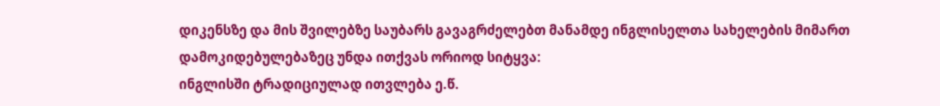დიკენსზე და მის შვილებზე საუბარს გავაგრძელებთ მანამდე ინგლისელთა სახელების მიმართ დამოკიდებულებაზეც უნდა ითქვას ორიოდ სიტყვა:
ინგლისში ტრადიციულად ითვლება ე.წ.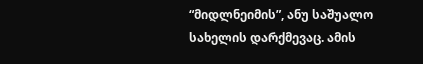“მიდლნეიმის”, ანუ საშუალო სახელის დარქმევაც. ამის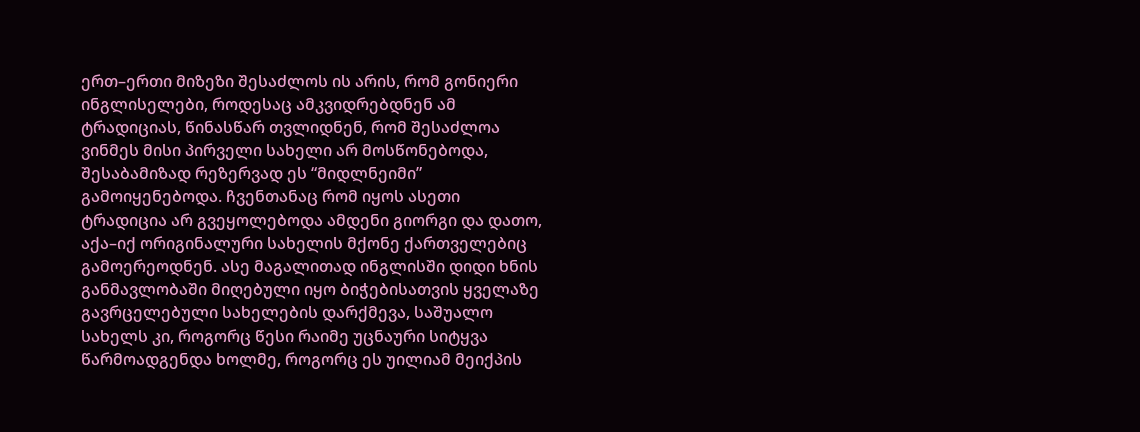ერთ–ერთი მიზეზი შესაძლოს ის არის, რომ გონიერი ინგლისელები, როდესაც ამკვიდრებდნენ ამ ტრადიციას, წინასწარ თვლიდნენ, რომ შესაძლოა ვინმეს მისი პირველი სახელი არ მოსწონებოდა, შესაბამიზად რეზერვად ეს “მიდლნეიმი” გამოიყენებოდა. ჩვენთანაც რომ იყოს ასეთი ტრადიცია არ გვეყოლებოდა ამდენი გიორგი და დათო, აქა–იქ ორიგინალური სახელის მქონე ქართველებიც გამოერეოდნენ. ასე მაგალითად ინგლისში დიდი ხნის განმავლობაში მიღებული იყო ბიჭებისათვის ყველაზე გავრცელებული სახელების დარქმევა, საშუალო სახელს კი, როგორც წესი რაიმე უცნაური სიტყვა წარმოადგენდა ხოლმე, როგორც ეს უილიამ მეიქპის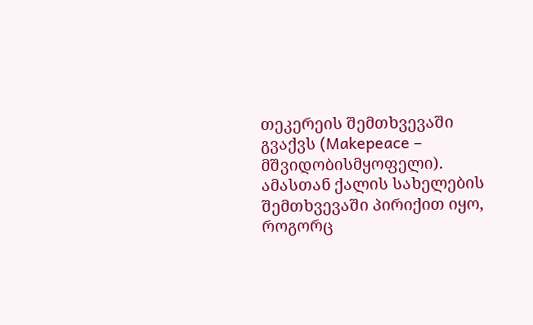თეკერეის შემთხვევაში გვაქვს (Makepeace – მშვიდობისმყოფელი). ამასთან ქალის სახელების შემთხვევაში პირიქით იყო, როგორც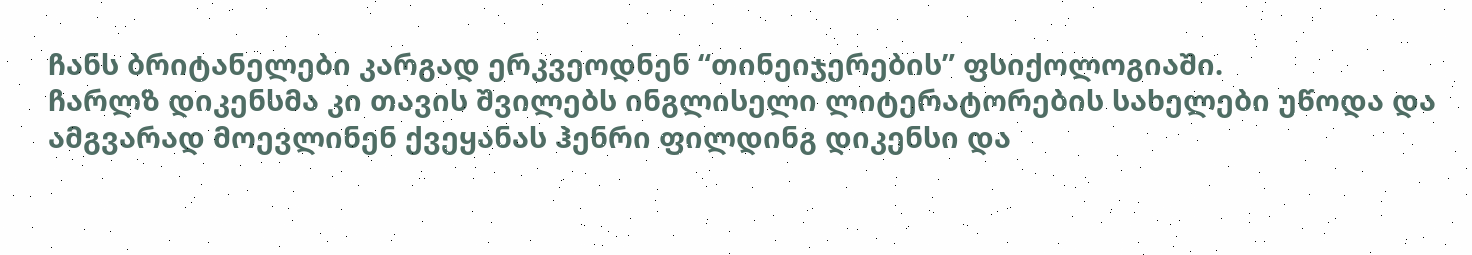ჩანს ბრიტანელები კარგად ერკვეოდნენ “თინეიჯერების” ფსიქოლოგიაში.
ჩარლზ დიკენსმა კი თავის შვილებს ინგლისელი ლიტერატორების სახელები უწოდა და ამგვარად მოევლინენ ქვეყანას ჰენრი ფილდინგ დიკენსი და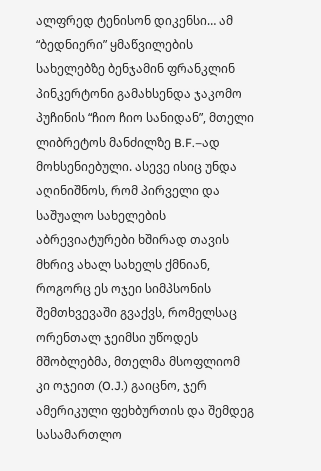ალფრედ ტენისონ დიკენსი… ამ “ბედნიერი” ყმაწვილების სახელებზე ბენჯამინ ფრანკლინ პინკერტონი გამახსენდა ჯაკომო პუჩინის “ჩიო ჩიო სანიდან”, მთელი ლიბრეტოს მანძილზე B.F.–ად მოხსენიებული. ასევე ისიც უნდა აღინიშნოს, რომ პირველი და საშუალო სახელების აბრევიატურები ხშირად თავის მხრივ ახალ სახელს ქმნიან, როგორც ეს ოჯეი სიმპსონის შემთხვევაში გვაქვს, რომელსაც ორენთალ ჯეიმსი უწოდეს მშობლებმა, მთელმა მსოფლიომ კი ოჯეით (O.J.) გაიცნო, ჯერ ამერიკული ფეხბურთის და შემდეგ სასამართლო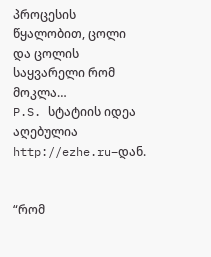პროცესის წყალობით, ცოლი და ცოლის საყვარელი რომ მოკლა…
P.S. სტატიის იდეა აღებულია http://ezhe.ru–დან.


“რომ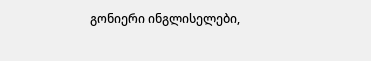გონიერი ინგლისელები,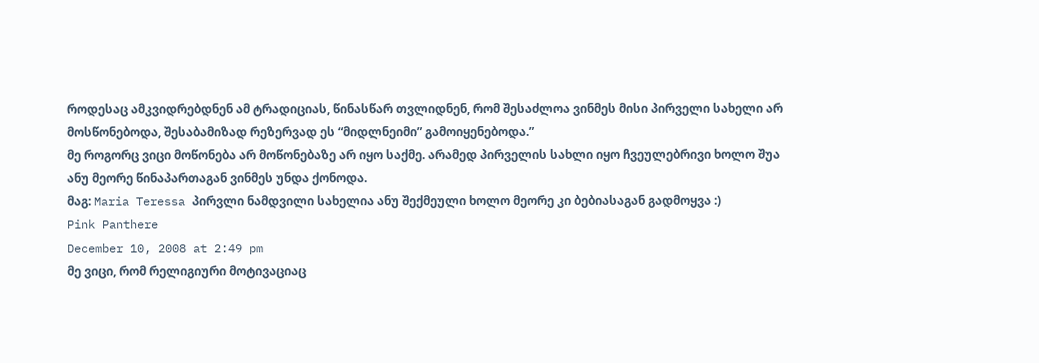როდესაც ამკვიდრებდნენ ამ ტრადიციას, წინასწარ თვლიდნენ, რომ შესაძლოა ვინმეს მისი პირველი სახელი არ მოსწონებოდა, შესაბამიზად რეზერვად ეს “მიდლნეიმი” გამოიყენებოდა.”
მე როგორც ვიცი მოწონება არ მოწონებაზე არ იყო საქმე. არამედ პირველის სახლი იყო ჩვეულებრივი ხოლო შუა ანუ მეორე წინაპართაგან ვინმეს უნდა ქონოდა.
მაგ: Maria Teressa პირვლი ნამდვილი სახელია ანუ შექმეული ხოლო მეორე კი ბებიასაგან გადმოყვა :)
Pink Panthere
December 10, 2008 at 2:49 pm
მე ვიცი, რომ რელიგიური მოტივაციაც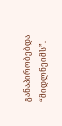განაპირობებდა “მიდლნეიმს”.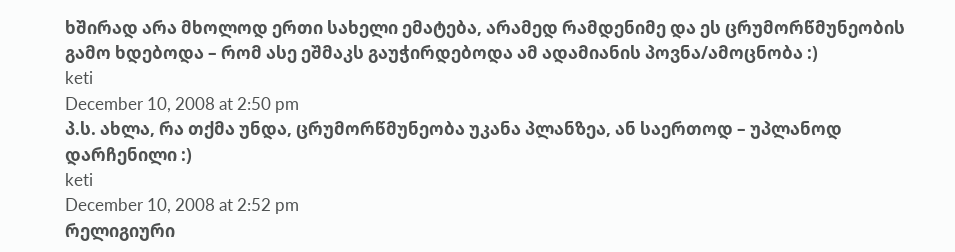ხშირად არა მხოლოდ ერთი სახელი ემატება, არამედ რამდენიმე და ეს ცრუმორწმუნეობის გამო ხდებოდა – რომ ასე ეშმაკს გაუჭირდებოდა ამ ადამიანის პოვნა/ამოცნობა :)
keti
December 10, 2008 at 2:50 pm
პ.ს. ახლა, რა თქმა უნდა, ცრუმორწმუნეობა უკანა პლანზეა, ან საერთოდ – უპლანოდ დარჩენილი :)
keti
December 10, 2008 at 2:52 pm
რელიგიური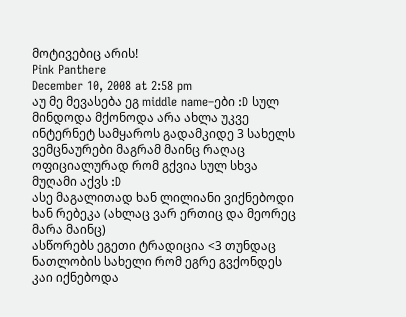მოტივებიც არის!
Pink Panthere
December 10, 2008 at 2:58 pm
აუ მე მევასება ეგ middle name–ები :D სულ მინდოდა მქონოდა არა ახლა უკვე ინტერნეტ სამყაროს გადამკიდე 3 სახელს ვემცნაურები მაგრამ მაინც რაღაც ოფიციალურად რომ გქვია სულ სხვა მუღამი აქვს :D
ასე მაგალითად ხან ლილიანი ვიქნებოდი ხან რებეკა (ახლაც ვარ ერთიც და მეორეც მარა მაინც)
ასწორებს ეგეთი ტრადიცია <3 თუნდაც ნათლობის სახელი რომ ეგრე გვქონდეს კაი იქნებოდა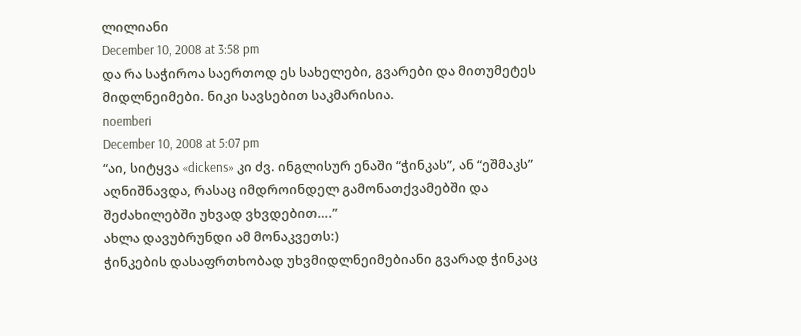ლილიანი
December 10, 2008 at 3:58 pm
და რა საჭიროა საერთოდ ეს სახელები, გვარები და მითუმეტეს მიდლნეიმები. ნიკი სავსებით საკმარისია.
noemberi
December 10, 2008 at 5:07 pm
“აი, სიტყვა «dickens» კი ძვ. ინგლისურ ენაში “ჭინკას”, ან “ეშმაკს” აღნიშნავდა, რასაც იმდროინდელ გამონათქვამებში და შეძახილებში უხვად ვხვდებით….”
ახლა დავუბრუნდი ამ მონაკვეთს:)
ჭინკების დასაფრთხობად უხვმიდლნეიმებიანი გვარად ჭინკაც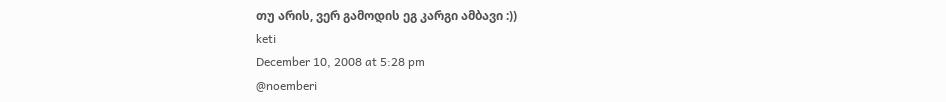თუ არის, ვერ გამოდის ეგ კარგი ამბავი :))
keti
December 10, 2008 at 5:28 pm
@noemberi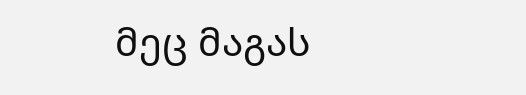მეც მაგას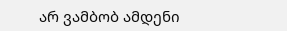არ ვამბობ ამდენი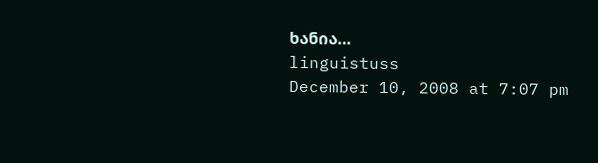ხანია…
linguistuss
December 10, 2008 at 7:07 pm